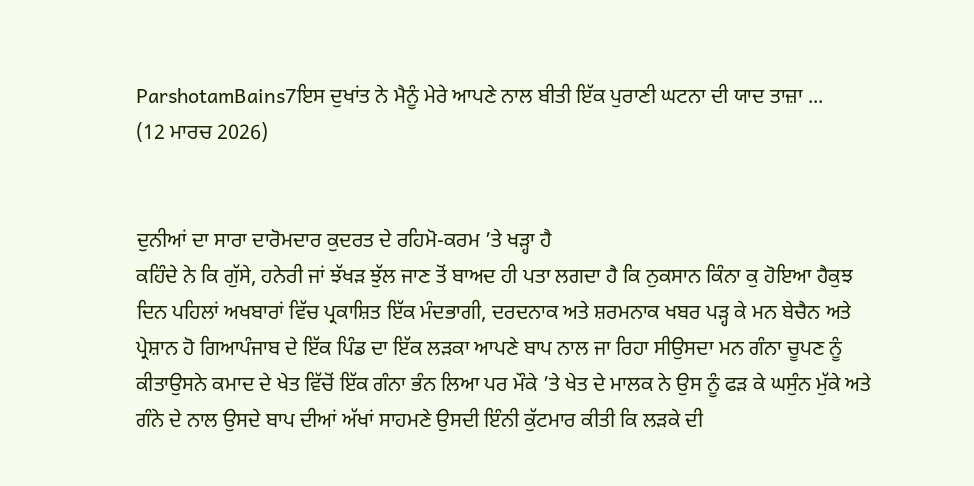ParshotamBains7ਇਸ ਦੁਖਾਂਤ ਨੇ ਮੈਨੂੰ ਮੇਰੇ ਆਪਣੇ ਨਾਲ ਬੀਤੀ ਇੱਕ ਪੁਰਾਣੀ ਘਟਨਾ ਦੀ ਯਾਦ ਤਾਜ਼ਾ ...
(12 ਮਾਰਚ 2026)


ਦੁਨੀਆਂ ਦਾ ਸਾਰਾ ਦਾਰੋਮਦਾਰ ਕੁਦਰਤ ਦੇ ਰਹਿਮੋ-ਕਰਮ ’ਤੇ ਖੜ੍ਹਾ ਹੈ
ਕਹਿੰਦੇ ਨੇ ਕਿ ਗੁੱਸੇ, ਹਨੇਰੀ ਜਾਂ ਝੱਖੜ ਝੁੱਲ ਜਾਣ ਤੋਂ ਬਾਅਦ ਹੀ ਪਤਾ ਲਗਦਾ ਹੈ ਕਿ ਨੁਕਸਾਨ ਕਿੰਨਾ ਕੁ ਹੋਇਆ ਹੈਕੁਝ ਦਿਨ ਪਹਿਲਾਂ ਅਖਬਾਰਾਂ ਵਿੱਚ ਪ੍ਰਕਾਸ਼ਿਤ ਇੱਕ ਮੰਦਭਾਗੀ, ਦਰਦਨਾਕ ਅਤੇ ਸ਼ਰਮਨਾਕ ਖਬਰ ਪੜ੍ਹ ਕੇ ਮਨ ਬੇਚੈਨ ਅਤੇ ਪ੍ਰੇਸ਼ਾਨ ਹੋ ਗਿਆਪੰਜਾਬ ਦੇ ਇੱਕ ਪਿੰਡ ਦਾ ਇੱਕ ਲੜਕਾ ਆਪਣੇ ਬਾਪ ਨਾਲ ਜਾ ਰਿਹਾ ਸੀਉਸਦਾ ਮਨ ਗੰਨਾ ਚੂਪਣ ਨੂੰ ਕੀਤਾਉਸਨੇ ਕਮਾਦ ਦੇ ਖੇਤ ਵਿੱਚੋਂ ਇੱਕ ਗੰਨਾ ਭੰਨ ਲਿਆ ਪਰ ਮੌਕੇ ’ਤੇ ਖੇਤ ਦੇ ਮਾਲਕ ਨੇ ਉਸ ਨੂੰ ਫੜ ਕੇ ਘਸੁੰਨ ਮੁੱਕੇ ਅਤੇ ਗੰਨੇ ਦੇ ਨਾਲ ਉਸਦੇ ਬਾਪ ਦੀਆਂ ਅੱਖਾਂ ਸਾਹਮਣੇ ਉਸਦੀ ਇੰਨੀ ਕੁੱਟਮਾਰ ਕੀਤੀ ਕਿ ਲੜਕੇ ਦੀ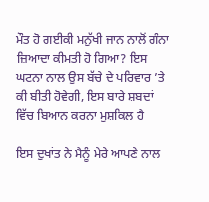ਮੌਤ ਹੋ ਗਈਕੀ ਮਨੁੱਖੀ ਜਾਨ ਨਾਲੋਂ ਗੰਨਾ ਜ਼ਿਆਦਾ ਕੀਮਤੀ ਹੋ ਗਿਆ? ਇਸ ਘਟਨਾ ਨਾਲ ਉਸ ਬੱਚੇ ਦੇ ਪਰਿਵਾਰ ’ਤੇ ਕੀ ਬੀਤੀ ਹੋਵੇਗੀ, ਇਸ ਬਾਰੇ ਸ਼ਬਦਾਂ ਵਿੱਚ ਬਿਆਨ ਕਰਨਾ ਮੁਸ਼ਕਿਲ ਹੈ

ਇਸ ਦੁਖਾਂਤ ਨੇ ਮੈਨੂੰ ਮੇਰੇ ਆਪਣੇ ਨਾਲ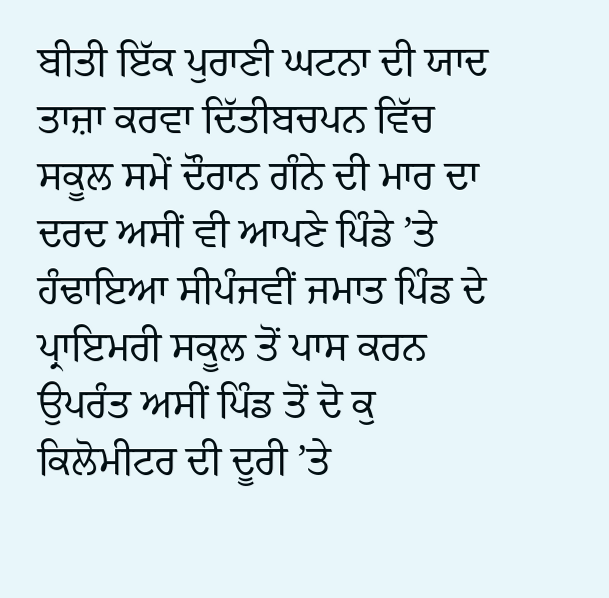ਬੀਤੀ ਇੱਕ ਪੁਰਾਣੀ ਘਟਨਾ ਦੀ ਯਾਦ ਤਾਜ਼ਾ ਕਰਵਾ ਦਿੱਤੀਬਚਪਨ ਵਿੱਚ ਸਕੂਲ ਸਮੇਂ ਦੌਰਾਨ ਗੰਨੇ ਦੀ ਮਾਰ ਦਾ ਦਰਦ ਅਸੀਂ ਵੀ ਆਪਣੇ ਪਿੰਡੇ ’ਤੇ ਹੰਢਾਇਆ ਸੀਪੰਜਵੀਂ ਜਮਾਤ ਪਿੰਡ ਦੇ ਪ੍ਰਾਇਮਰੀ ਸਕੂਲ ਤੋਂ ਪਾਸ ਕਰਨ ਉਪਰੰਤ ਅਸੀਂ ਪਿੰਡ ਤੋਂ ਦੋ ਕੁ ਕਿਲੋਮੀਟਰ ਦੀ ਦੂਰੀ ’ਤੇ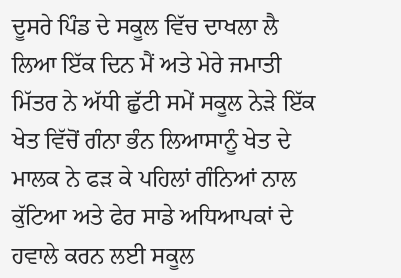ਦੂਸਰੇ ਪਿੰਡ ਦੇ ਸਕੂਲ ਵਿੱਚ ਦਾਖਲਾ ਲੈ ਲਿਆ ਇੱਕ ਦਿਨ ਮੈਂ ਅਤੇ ਮੇਰੇ ਜਮਾਤੀ ਮਿੱਤਰ ਨੇ ਅੱਧੀ ਛੁੱਟੀ ਸਮੇਂ ਸਕੂਲ ਨੇੜੇ ਇੱਕ ਖੇਤ ਵਿੱਚੋਂ ਗੰਨਾ ਭੰਨ ਲਿਆਸਾਨੂੰ ਖੇਤ ਦੇ ਮਾਲਕ ਨੇ ਫੜ ਕੇ ਪਹਿਲਾਂ ਗੰਨਿਆਂ ਨਾਲ ਕੁੱਟਿਆ ਅਤੇ ਫੇਰ ਸਾਡੇ ਅਧਿਆਪਕਾਂ ਦੇ ਹਵਾਲੇ ਕਰਨ ਲਈ ਸਕੂਲ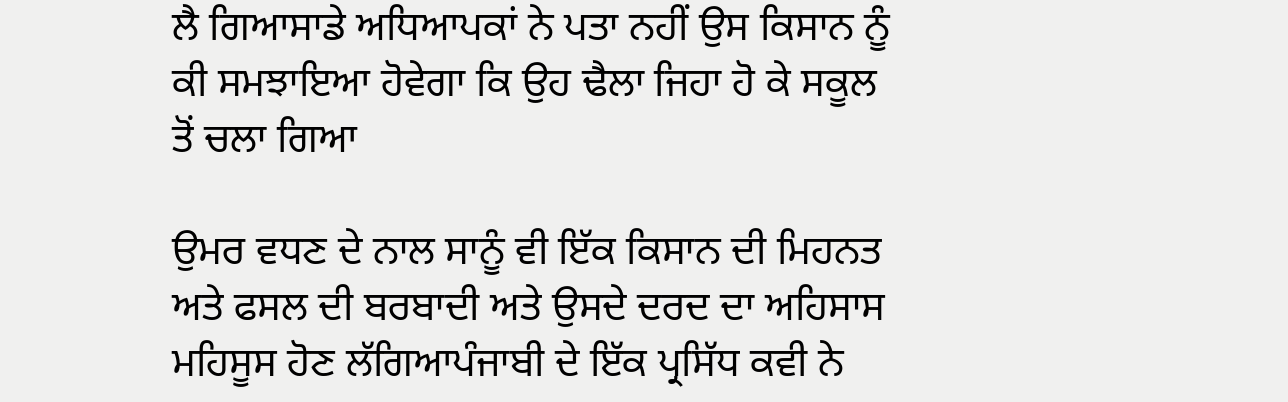ਲੈ ਗਿਆਸਾਡੇ ਅਧਿਆਪਕਾਂ ਨੇ ਪਤਾ ਨਹੀਂ ਉਸ ਕਿਸਾਨ ਨੂੰ ਕੀ ਸਮਝਾਇਆ ਹੋਵੇਗਾ ਕਿ ਉਹ ਢੈਲਾ ਜਿਹਾ ਹੋ ਕੇ ਸਕੂਲ ਤੋਂ ਚਲਾ ਗਿਆ

ਉਮਰ ਵਧਣ ਦੇ ਨਾਲ ਸਾਨੂੰ ਵੀ ਇੱਕ ਕਿਸਾਨ ਦੀ ਮਿਹਨਤ ਅਤੇ ਫਸਲ ਦੀ ਬਰਬਾਦੀ ਅਤੇ ਉਸਦੇ ਦਰਦ ਦਾ ਅਹਿਸਾਸ ਮਹਿਸੂਸ ਹੋਣ ਲੱਗਿਆਪੰਜਾਬੀ ਦੇ ਇੱਕ ਪ੍ਰਸਿੱਧ ਕਵੀ ਨੇ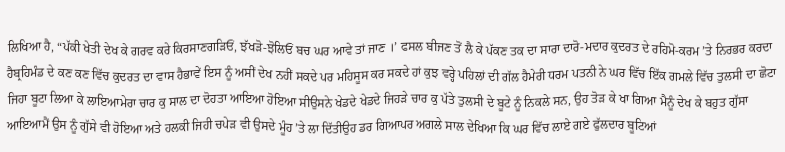ਲਿਖਿਆ ਹੈ, “ਪੱਕੀ ਖੇਤੀ ਦੇਖ ਕੇ ਗਰਵ ਕਰੇ ਕਿਰਸਾਣਗੜਿਓਂ, ਝੱਖੜੋ-ਝੋਲਿਓਂ ਬਚ ਘਰ ਆਵੇ ਤਾਂ ਜਾਣ ।’ ਫਸਲ ਬੀਜਣ ਤੋਂ ਲੈ ਕੇ ਪੱਕਣ ਤਕ ਦਾ ਸਾਰਾ ਦਾਰੋ-ਮਦਾਰ ਕੁਦਰਤ ਦੇ ਰਹਿਮੋ-ਕਰਮ ’ਤੇ ਨਿਰਭਰ ਕਰਦਾ ਹੈਬ੍ਰਹਿਮੰਡ ਦੇ ਕਣ ਕਣ ਵਿੱਚ ਕੁਦਰਤ ਦਾ ਵਾਸ ਹੈਭਾਵੇਂ ਇਸ ਨੂੰ ਅਸੀਂ ਦੇਖ ਨਹੀਂ ਸਕਦੇ ਪਰ ਮਹਿਸੂਸ ਕਰ ਸਕਦੇ ਹਾਂ ਕੁਝ ਵਰ੍ਹੇ ਪਹਿਲਾਂ ਦੀ ਗੱਲ ਹੈਮੇਰੀ ਧਰਮ ਪਤਨੀ ਨੇ ਘਰ ਵਿੱਚ ਇੱਕ ਗਮਲੇ ਵਿੱਚ ਤੁਲਸੀ ਦਾ ਛੋਟਾ ਜਿਹਾ ਬੂਟਾ ਲਿਆ ਕੇ ਲਾਇਆਮੇਰਾ ਚਾਰ ਕੁ ਸਾਲ ਦਾ ਦੋਹਤਾ ਆਇਆ ਹੋਇਆ ਸੀਉਸਨੇ ਖੇਡਦੇ ਖੇਡਦੇ ਜਿਹੜੇ ਚਾਰ ਕੁ ਪੱਤੇ ਤੁਲਸੀ ਦੇ ਬੂਟੇ ਨੂੰ ਨਿਕਲੇ ਸਨ, ਉਹ ਤੋੜ ਕੇ ਖਾ ਗਿਆ ਮੈਨੂੰ ਦੇਖ ਕੇ ਬਹੁਤ ਗੁੱਸਾ ਆਇਆਮੈਂ ਉਸ ਨੂੰ ਗੁੱਸੇ ਵੀ ਹੋਇਆ ਅਤੇ ਹਲਕੀ ਜਿਹੀ ਚਪੇੜ ਵੀ ਉਸਦੇ ਮੂੰਹ ’ਤੇ ਲਾ ਦਿੱਤੀਉਹ ਡਰ ਗਿਆਪਰ ਅਗਲੇ ਸਾਲ ਦੇਖਿਆ ਕਿ ਘਰ ਵਿੱਚ ਲਾਏ ਗਏ ਫੁੱਲਦਾਰ ਬੂਟਿਆਂ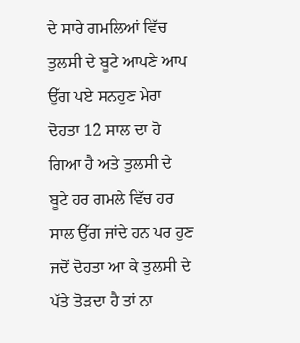ਦੇ ਸਾਰੇ ਗਮਲਿਆਂ ਵਿੱਚ ਤੁਲਸੀ ਦੇ ਬੂਟੇ ਆਪਣੇ ਆਪ ਉੱਗ ਪਏ ਸਨਹੁਣ ਮੇਰਾ ਦੋਹਤਾ 12 ਸਾਲ ਦਾ ਹੋ ਗਿਆ ਹੈ ਅਤੇ ਤੁਲਸੀ ਦੇ ਬੂਟੇ ਹਰ ਗਮਲੇ ਵਿੱਚ ਹਰ ਸਾਲ ਉੱਗ ਜਾਂਦੇ ਹਨ ਪਰ ਹੁਣ ਜਦੋਂ ਦੋਹਤਾ ਆ ਕੇ ਤੁਲਸੀ ਦੇ ਪੱਤੇ ਤੋੜਦਾ ਹੈ ਤਾਂ ਨਾ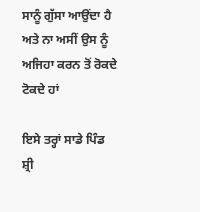ਸਾਨੂੰ ਗੁੱਸਾ ਆਉਂਦਾ ਹੈ ਅਤੇ ਨਾ ਅਸੀਂ ਉਸ ਨੂੰ ਅਜਿਹਾ ਕਰਨ ਤੋਂ ਰੋਕਦੇ ਟੋਕਦੇ ਹਾਂ

ਇਸੇ ਤਰ੍ਹਾਂ ਸਾਡੇ ਪਿੰਡ ਸ਼੍ਰੀ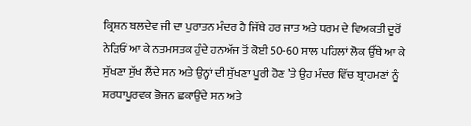ਕ੍ਰਿਸ਼ਨ ਬਲਦੇਵ ਜੀ ਦਾ ਪੁਰਾਤਨ ਮੰਦਰ ਹੈ ਜਿੱਥੇ ਹਰ ਜਾਤ ਅਤੇ ਧਰਮ ਦੇ ਵਿਅਕਤੀ ਦੂਰੋਂ ਨੇੜਿਓਂ ਆ ਕੇ ਨਤਮਸਤਕ ਹੁੰਦੇ ਹਨਅੱਜ ਤੋਂ ਕੋਈ 50-60 ਸਾਲ ਪਹਿਲਾਂ ਲੋਕ ਉੱਥੇ ਆ ਕੇ ਸੁੱਖਣਾ ਸੁੱਖ ਲੈਂਦੇ ਸਨ ਅਤੇ ਉਨ੍ਹਾਂ ਦੀ ਸੁੱਖਣਾ ਪੂਰੀ ਹੋਣ ’ਤੇ ਉਹ ਮੰਦਰ ਵਿੱਚ ਬ੍ਰਾਹਮਣਾਂ ਨੂੰ ਸ਼ਰਧਾਪੂਰਵਕ ਭੋਜਨ ਛਕਾਉਂਦੇ ਸਨ ਅਤੇ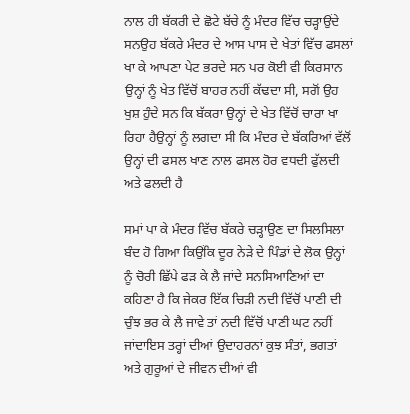ਨਾਲ ਹੀ ਬੱਕਰੀ ਦੇ ਛੋਟੇ ਬੱਚੇ ਨੂੰ ਮੰਦਰ ਵਿੱਚ ਚੜ੍ਹਾਉਂਦੇ ਸਨਉਹ ਬੱਕਰੇ ਮੰਦਰ ਦੇ ਆਸ ਪਾਸ ਦੇ ਖੇਤਾਂ ਵਿੱਚ ਫਸਲਾਂ ਖਾ ਕੇ ਆਪਣਾ ਪੇਟ ਭਰਦੇ ਸਨ ਪਰ ਕੋਈ ਵੀ ਕਿਰਸਾਨ ਉਨ੍ਹਾਂ ਨੂੰ ਖੇਤ ਵਿੱਚੋਂ ਬਾਹਰ ਨਹੀਂ ਕੱਢਦਾ ਸੀ, ਸਗੋਂ ਉਹ ਖੁਸ਼ ਹੁੰਦੇ ਸਨ ਕਿ ਬੱਕਰਾ ਉਨ੍ਹਾਂ ਦੇ ਖੇਤ ਵਿੱਚੋਂ ਚਾਰਾ ਖਾ ਰਿਹਾ ਹੈਉਨ੍ਹਾਂ ਨੂੰ ਲਗਦਾ ਸੀ ਕਿ ਮੰਦਰ ਦੇ ਬੱਕਰਿਆਂ ਵੱਲੋਂ ਉਨ੍ਹਾਂ ਦੀ ਫਸਲ ਖਾਣ ਨਾਲ ਫਸਲ ਹੋਰ ਵਧਦੀ ਫੁੱਲਦੀ ਅਤੇ ਫਲਦੀ ਹੈ

ਸਮਾਂ ਪਾ ਕੇ ਮੰਦਰ ਵਿੱਚ ਬੱਕਰੇ ਚੜ੍ਹਾਉਣ ਦਾ ਸਿਲਸਿਲਾ ਬੰਦ ਹੋ ਗਿਆ ਕਿਉਂਕਿ ਦੂਰ ਨੇੜੇ ਦੇ ਪਿੰਡਾਂ ਦੇ ਲੋਕ ਉਨ੍ਹਾਂ ਨੂੰ ਚੋਰੀ ਛਿੱਪੇ ਫੜ ਕੇ ਲੈ ਜਾਂਦੇ ਸਨਸਿਆਣਿਆਂ ਦਾ ਕਹਿਣਾ ਹੈ ਕਿ ਜੇਕਰ ਇੱਕ ਚਿੜੀ ਨਦੀ ਵਿੱਚੋਂ ਪਾਣੀ ਦੀ ਚੁੰਝ ਭਰ ਕੇ ਲੈ ਜਾਵੇ ਤਾਂ ਨਦੀ ਵਿੱਚੋਂ ਪਾਣੀ ਘਟ ਨਹੀਂ ਜਾਂਦਾਇਸ ਤਰ੍ਹਾਂ ਦੀਆਂ ਉਦਾਹਰਨਾਂ ਕੁਝ ਸੰਤਾਂ, ਭਗਤਾਂ ਅਤੇ ਗੁਰੂਆਂ ਦੇ ਜੀਵਨ ਦੀਆਂ ਵੀ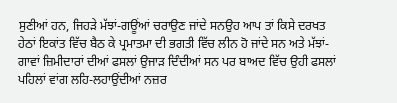ਸੁਣੀਆਂ ਹਨ, ਜਿਹੜੇ ਮੱਝਾਂ-ਗਊਂਆਂ ਚਰਾਉਣ ਜਾਂਦੇ ਸਨਉਹ ਆਪ ਤਾਂ ਕਿਸੇ ਦਰਖਤ ਹੇਠਾਂ ਇਕਾਂਤ ਵਿੱਚ ਬੈਠ ਕੇ ਪ੍ਰਮਾਤਮਾ ਦੀ ਭਗਤੀ ਵਿੱਚ ਲੀਨ ਹੋ ਜਾਂਦੇ ਸਨ ਅਤੇ ਮੱਝਾਂ-ਗਾਵਾਂ ਜ਼ਿਮੀਦਾਰਾਂ ਦੀਆਂ ਫਸਲਾਂ ਉਜਾੜ ਦਿੰਦੀਆਂ ਸਨ ਪਰ ਬਾਅਦ ਵਿੱਚ ਉਹੀ ਫਸਲਾਂ ਪਹਿਲਾਂ ਵਾਂਗ ਲਹਿ-ਲਹਾਉਂਦੀਆਂ ਨਜ਼ਰ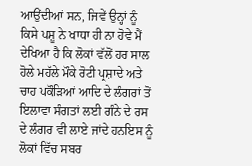ਆਉਂਦੀਆਂ ਸਨ, ਜਿਵੇਂ ਉਨ੍ਹਾਂ ਨੂੰ ਕਿਸੇ ਪਸ਼ੂ ਨੇ ਖਾਧਾ ਹੀ ਨਾ ਹੋਵੇ ਮੈਂ ਦੇਖਿਆ ਹੈ ਕਿ ਲੋਕਾਂ ਵੱਲੋਂ ਹਰ ਸਾਲ ਹੋਲੇ ਮਹੱਲੇ ਮੌਕੇ ਰੋਟੀ ਪ੍ਰਸ਼ਾਦੇ ਅਤੇ ਚਾਹ ਪਕੌੜਿਆਂ ਆਦਿ ਦੇ ਲੰਗਰਾਂ ਤੋਂ ਇਲਾਵਾ ਸੰਗਤਾਂ ਲਈ ਗੰਨੇ ਦੇ ਰਸ ਦੇ ਲੰਗਰ ਵੀ ਲਾਏ ਜਾਂਦੇ ਹਨਇਸ ਨੂੰ ਲੋਕਾਂ ਵਿੱਚ ਸਬਰ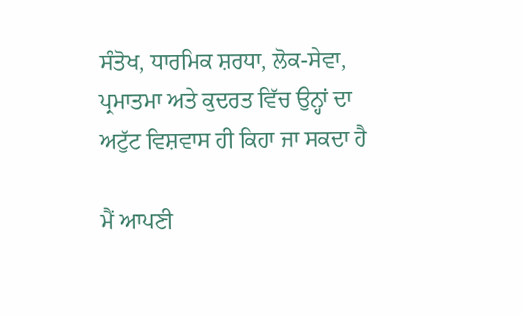ਸੰਤੋਖ, ਧਾਰਮਿਕ ਸ਼ਰਧਾ, ਲੋਕ-ਸੇਵਾ, ਪ੍ਰਮਾਤਮਾ ਅਤੇ ਕੁਦਰਤ ਵਿੱਚ ਉਨ੍ਹਾਂ ਦਾ ਅਟੁੱਟ ਵਿਸ਼ਵਾਸ ਹੀ ਕਿਹਾ ਜਾ ਸਕਦਾ ਹੈ

ਮੈਂ ਆਪਣੀ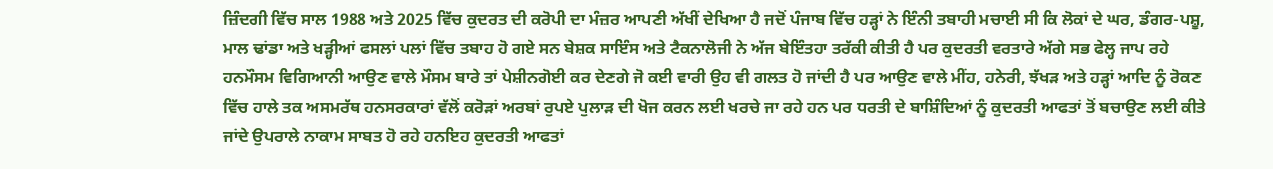ਜ਼ਿੰਦਗੀ ਵਿੱਚ ਸਾਲ 1988 ਅਤੇ 2025 ਵਿੱਚ ਕੁਦਰਤ ਦੀ ਕਰੋਪੀ ਦਾ ਮੰਜ਼ਰ ਆਪਣੀ ਅੱਖੀਂ ਦੇਖਿਆ ਹੈ ਜਦੋਂ ਪੰਜਾਬ ਵਿੱਚ ਹੜ੍ਹਾਂ ਨੇ ਇੰਨੀ ਤਬਾਹੀ ਮਚਾਈ ਸੀ ਕਿ ਲੋਕਾਂ ਦੇ ਘਰ, ਡੰਗਰ-ਪਸ਼ੂ, ਮਾਲ ਢਾਂਡਾ ਅਤੇ ਖੜ੍ਹੀਆਂ ਫਸਲਾਂ ਪਲਾਂ ਵਿੱਚ ਤਬਾਹ ਹੋ ਗਏ ਸਨ ਬੇਸ਼ਕ ਸਾਇੰਸ ਅਤੇ ਟੈਕਨਾਲੋਜੀ ਨੇ ਅੱਜ ਬੇਇੰਤਹਾ ਤਰੱਕੀ ਕੀਤੀ ਹੈ ਪਰ ਕੁਦਰਤੀ ਵਰਤਾਰੇ ਅੱਗੇ ਸਭ ਫੇਲ੍ਹ ਜਾਪ ਰਹੇ ਹਨਮੌਸਮ ਵਿਗਿਆਨੀ ਆਉਣ ਵਾਲੇ ਮੌਸਮ ਬਾਰੇ ਤਾਂ ਪੇਸ਼ੀਨਗੋਈ ਕਰ ਦੇਣਗੇ ਜੋ ਕਈ ਵਾਰੀ ਉਹ ਵੀ ਗਲਤ ਹੋ ਜਾਂਦੀ ਹੈ ਪਰ ਆਉਣ ਵਾਲੇ ਮੀਂਹ, ਹਨੇਰੀ, ਝੱਖੜ ਅਤੇ ਹੜ੍ਹਾਂ ਆਦਿ ਨੂੰ ਰੋਕਣ ਵਿੱਚ ਹਾਲੇ ਤਕ ਅਸਮਰੱਥ ਹਨਸਰਕਾਰਾਂ ਵੱਲੋਂ ਕਰੋੜਾਂ ਅਰਬਾਂ ਰੁਪਏ ਪੁਲਾੜ ਦੀ ਖੋਜ ਕਰਨ ਲਈ ਖਰਚੇ ਜਾ ਰਹੇ ਹਨ ਪਰ ਧਰਤੀ ਦੇ ਬਾਸ਼ਿੰਦਿਆਂ ਨੂੰ ਕੁਦਰਤੀ ਆਫਤਾਂ ਤੋਂ ਬਚਾਉਣ ਲਈ ਕੀਤੇ ਜਾਂਦੇ ਉਪਰਾਲੇ ਨਾਕਾਮ ਸਾਬਤ ਹੋ ਰਹੇ ਹਨਇਹ ਕੁਦਰਤੀ ਆਫਤਾਂ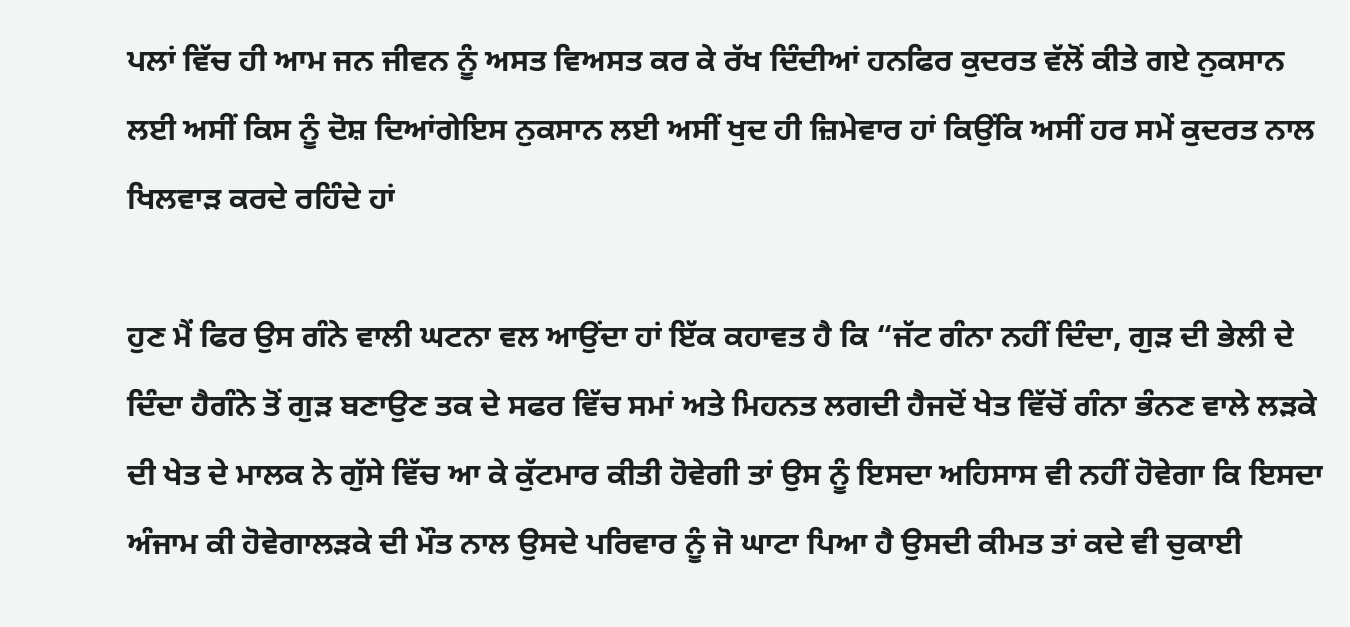ਪਲਾਂ ਵਿੱਚ ਹੀ ਆਮ ਜਨ ਜੀਵਨ ਨੂੰ ਅਸਤ ਵਿਅਸਤ ਕਰ ਕੇ ਰੱਖ ਦਿੰਦੀਆਂ ਹਨਫਿਰ ਕੁਦਰਤ ਵੱਲੋਂ ਕੀਤੇ ਗਏ ਨੁਕਸਾਨ ਲਈ ਅਸੀਂ ਕਿਸ ਨੂੰ ਦੋਸ਼ ਦਿਆਂਗੇਇਸ ਨੁਕਸਾਨ ਲਈ ਅਸੀਂ ਖੁਦ ਹੀ ਜ਼ਿਮੇਵਾਰ ਹਾਂ ਕਿਉਂਕਿ ਅਸੀਂ ਹਰ ਸਮੇਂ ਕੁਦਰਤ ਨਾਲ ਖਿਲਵਾੜ ਕਰਦੇ ਰਹਿੰਦੇ ਹਾਂ

ਹੁਣ ਮੈਂ ਫਿਰ ਉਸ ਗੰਨੇ ਵਾਲੀ ਘਟਨਾ ਵਲ ਆਉਂਦਾ ਹਾਂ ਇੱਕ ਕਹਾਵਤ ਹੈ ਕਿ “ਜੱਟ ਗੰਨਾ ਨਹੀਂ ਦਿੰਦਾ, ਗੁੜ ਦੀ ਭੇਲੀ ਦੇ ਦਿੰਦਾ ਹੈਗੰਨੇ ਤੋਂ ਗੁੜ ਬਣਾਉਣ ਤਕ ਦੇ ਸਫਰ ਵਿੱਚ ਸਮਾਂ ਅਤੇ ਮਿਹਨਤ ਲਗਦੀ ਹੈਜਦੋਂ ਖੇਤ ਵਿੱਚੋਂ ਗੰਨਾ ਭੰਨਣ ਵਾਲੇ ਲੜਕੇ ਦੀ ਖੇਤ ਦੇ ਮਾਲਕ ਨੇ ਗੁੱਸੇ ਵਿੱਚ ਆ ਕੇ ਕੁੱਟਮਾਰ ਕੀਤੀ ਹੋਵੇਗੀ ਤਾਂ ਉਸ ਨੂੰ ਇਸਦਾ ਅਹਿਸਾਸ ਵੀ ਨਹੀਂ ਹੋਵੇਗਾ ਕਿ ਇਸਦਾ ਅੰਜਾਮ ਕੀ ਹੋਵੇਗਾਲੜਕੇ ਦੀ ਮੌਤ ਨਾਲ ਉਸਦੇ ਪਰਿਵਾਰ ਨੂੰ ਜੋ ਘਾਟਾ ਪਿਆ ਹੈ ਉਸਦੀ ਕੀਮਤ ਤਾਂ ਕਦੇ ਵੀ ਚੁਕਾਈ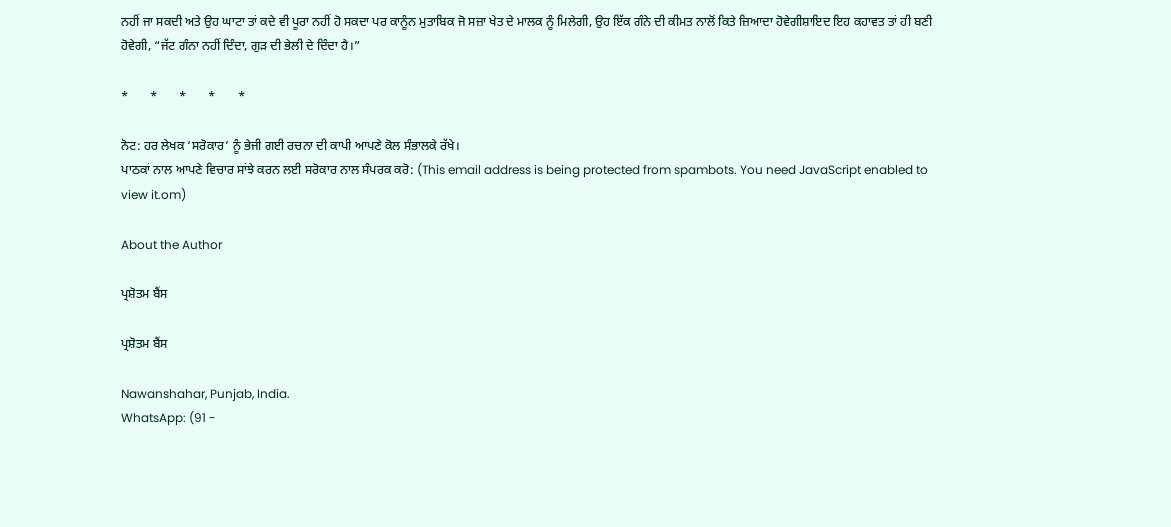ਨਹੀਂ ਜਾ ਸਕਦੀ ਅਤੇ ਉਹ ਘਾਟਾ ਤਾਂ ਕਦੇ ਵੀ ਪੂਰਾ ਨਹੀਂ ਹੋ ਸਕਦਾ ਪਰ ਕਾਨੂੰਨ ਮੁਤਾਬਿਕ ਜੋ ਸਜ਼ਾ ਖੇਤ ਦੇ ਮਾਲਕ ਨੂੰ ਮਿਲੇਗੀ, ਉਹ ਇੱਕ ਗੰਨੇ ਦੀ ਕੀਮਤ ਨਾਲੋਂ ਕਿਤੇ ਜ਼ਿਆਦਾ ਹੋਵੇਗੀਸ਼ਾਇਦ ਇਹ ਕਹਾਵਤ ਤਾਂ ਹੀ ਬਣੀ ਹੋਵੇਗੀ, “ਜੱਟ ਗੰਨਾ ਨਹੀਂ ਦਿੰਦਾ, ਗੁੜ ਦੀ ਭੇਲੀ ਦੇ ਦਿੰਦਾ ਹੈ।”

*       *       *       *       *

ਨੋਟ: ਹਰ ਲੇਖਕ ‘ਸਰੋਕਾਰ’ ਨੂੰ ਭੇਜੀ ਗਈ ਰਚਨਾ ਦੀ ਕਾਪੀ ਆਪਣੇ ਕੋਲ ਸੰਭਾਲਕੇ ਰੱਖੇ।
ਪਾਠਕਾਂ ਨਾਲ ਆਪਣੇ ਵਿਚਾਰ ਸਾਂਝੇ ਕਰਨ ਲਈ ਸਰੋਕਾਰ ਨਾਲ ਸੰਪਰਕ ਕਰੋ: (This email address is being protected from spambots. You need JavaScript enabled to view it.om)

About the Author

ਪ੍ਰਸ਼ੋਤਮ ਬੈਂਸ

ਪ੍ਰਸ਼ੋਤਮ ਬੈਂਸ

Nawanshahar, Punjab, India.
WhatsApp: (91 -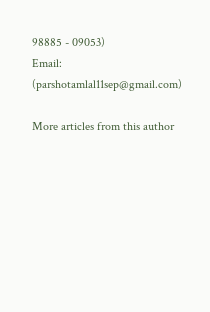98885 - 09053)
Email: (parshotamlal11sep@gmail.com)

More articles from this author